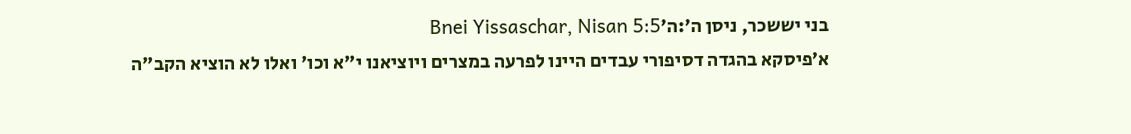בני יששכר, ניסן ה׳:ה׳Bnei Yissaschar, Nisan 5:5
א׳פיסקא בהגדה דסיפורי עבדים היינו לפרעה במצרים ויוציאנו י"א וכו' ואלו לא הוציא הקב"ה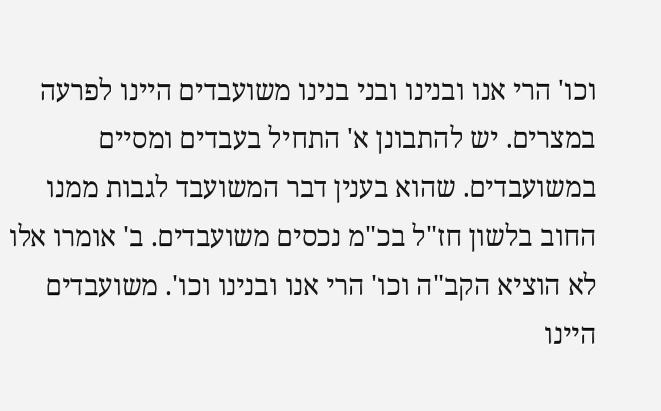וכו' הרי אנו ובנינו ובני בנינו משועבדים היינו לפרעה במצרים. יש להתבונן א' התחיל בעבדים ומסיים במשועבדים. שהוא בענין דבר המשועבד לגבות ממנו החוב בלשון חז"ל בכ"מ נכסים משועבדים. ב' אומרו אלו לא הוציא הקב"ה וכו' הרי אנו ובנינו וכו'. משועבדים היינו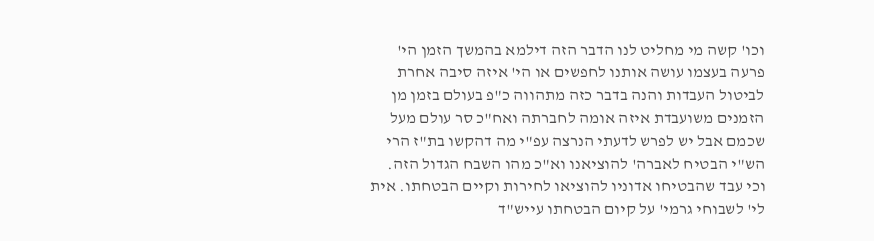וכו' קשה מי מחליט לנו הדבר הזה דילמא בהמשך הזמן הי' פרעה בעצמו עושה אותנו לחפשים או הי' איזה סיבה אחרת לביטול העבדות והנה בדבר כזה מתהווה כ"פ בעולם בזמן מן הזמנים משועבדת איזה אומה לחברתה ואח"כ סר עולם מעל שכמם אבל יש לפרש לדעתי הנרצה עפ"י מה דהקשו בת"ז הרי הש"י הבטיח לאברה' להוציאנו וא"כ מהו השבח הגדול הזה. וכי עבד שהבטיחו אדוניו להוציאו לחירות וקיים הבטחתו. אית לי' לשבוחי גרמי' על קיום הבטחתו עייש"ד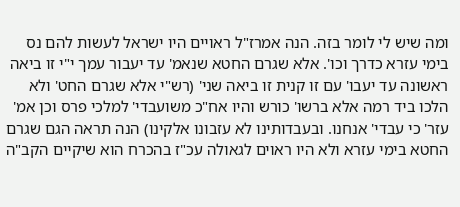ומה שיש לי לומר בזה. הנה אמרז"ל ראויים היו ישראל לעשות להם נס בימי עזרא כדרך וכו'. אלא שגרם החטא שנאמ' עד יעבור עמך י"י זו ביאה ראשונה עד יעבו' עם זו קנית זו ביאה שני' (רש"י אלא שגרם החט' ולא הלכו ביד רמה אלא ברשו' כורש והיו אח"כ משועבדי' למלכי פרס וכן אמ' עזר' כי עבדי' אנחנו. ובעבדותינו לא עזבונו אלקינו) הנה תראה הגם שגרם החטא בימי עזרא ולא היו ראוים לגאולה עכ"ז בהכרח הוא שיקיים הקב"ה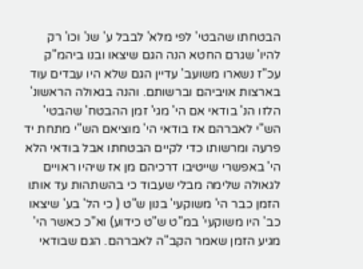הבטחתו שהבטי' לפי מלא' לבבל ע' שנ' וכו' רק להיו' שגרם החטא הנה הגם שיצאו ובנו ביהמ"ק עכ"ז נשארו משועב' עדיין הגם שלא היו עבדים עוד בארצות אויביהם וברשותם. והנה בגאולה הראשונ' הלזו הנ' בודאי אם הי' מגי' זמן ההבטח' שהבטי' הש"י לאברהם אז בודאי הי' מוציאם הש"י מתחת יד פרעה ומרשותו כדי לקיים הבטחתו אבל בודאי הלא הי' באפשרי שייטיבו דרכיהם מן אז שיהיו ראויים לגאולה שלימה מבלי שעבוד כי בהשתהות עד אותו הזמן כבר הי' משוקעי' בנון ש"ט ( כי הל' בע' שיצאו כב' היו משוקעי' במ"ט ש"ט כידוע) וא"כ כאשר הי' מגיע הזמן שאמר הקב"ה לאברהם. הגם שבודאי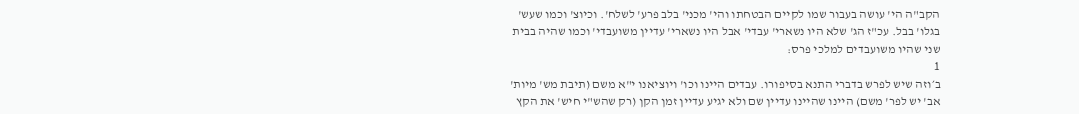הקב"ה הי' עושה בעבור שמו לקיים הבטחתו והי' מכני' בלב פרע' לשלח'. וכיוצ' וכמו שעש' בגלו' בבל. עכ"ז הג' שלא היו נשארי' עבדי' אבל היו נשארי' עדיין משועבדי' וכמו שהיה בבית שני שהיו משועבדים למלכי פרס:
1
ב׳וזה שיש לפרש בדברי התנא בסיפורו. עבדים היינו וכו' ויוציאנו י"א משם (תיבת מש' מיות' אב' יש לפר' משם) היינו שהיינו עדיין שם ולא יגיע עדיין זמן הקן (רק שהש"י חיש' את הקץ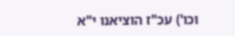וכו') עכ"ז הוציאנו י"א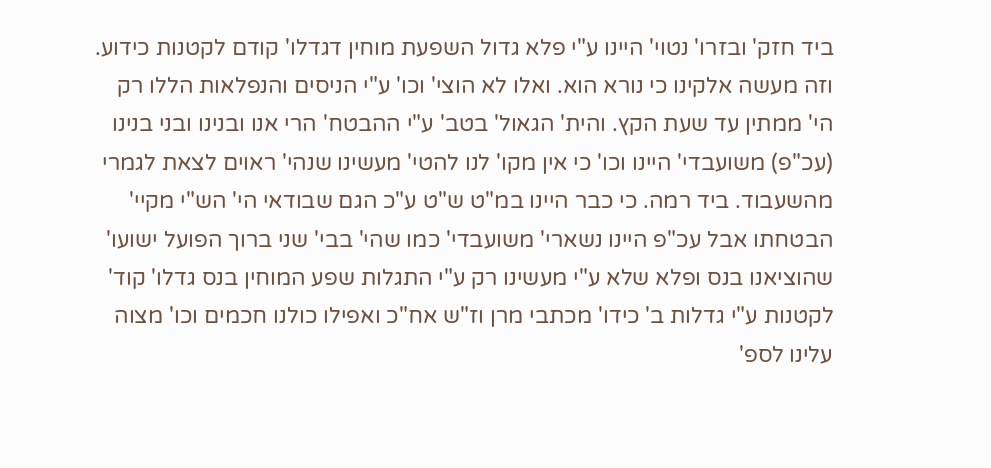ביד חזק' ובזרו' נטוי' היינו ע"י פלא גדול השפעת מוחין דגדלו' קודם לקטנות כידוע. וזה מעשה אלקינו כי נורא הוא. ואלו לא הוצי' וכו' ע"י הניסים והנפלאות הללו רק הי' ממתין עד שעת הקץ. והית' הגאול' בטב' ע"י ההבטח' הרי אנו ובנינו ובני בנינו (עכ"פ) משועבדי' היינו וכו' כי אין מקו' לנו להטי' מעשינו שנהי' ראוים לצאת לגמרי מהשעבוד. ביד רמה. כי כבר היינו במ"ט ש"ט ע"כ הגם שבודאי הי' הש"י מקיי' הבטחתו אבל עכ"פ היינו נשארי' משועבדי' כמו שהי' בבי' שני ברוך הפועל ישועו' שהוציאנו בנס ופלא שלא ע"י מעשינו רק ע"י התגלות שפע המוחין בנס גדלו' קוד' לקטנות ע"י גדלות ב' כידו' מכתבי מרן וז"ש אח"כ ואפילו כולנו חכמים וכו' מצוה עלינו לספ'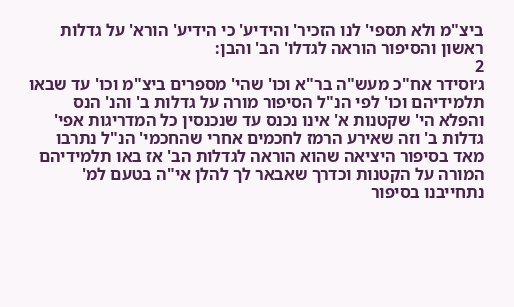ביצ"מ ולא תספי' לנו הזכיר' והידיע' כי הידיע' הורא' על גדלות ראשון והסיפור הוראה לגדלו' הב' והבן:
2
ג׳וסידר אח"כ מעש"ה בר"א וכו' שהי' מספרים ביצ"מ וכו' עד שבאו תלמידיהם וכו' לפי הנ"ל הסיפור מורה על גדלות ב' והנ' הנס והפלא הי' שקטנות א' אינו נכנס עד שנכנסין כל המדריגות אפי' גדלות ב' וזה שאירע הרמז לחכמים אחרי שהחכמי' הנ"ל נתרבו מאד בסיפור היציאה שהוא הוראה לגדלות הב' אז באו תלמידיהם המורה על הקטנות וכדרך שאבאר לך להלן אי"ה בטעם למ' נתחייבנו בסיפור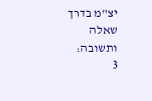יצ"מ בדרך שאלה ותשובה:
3